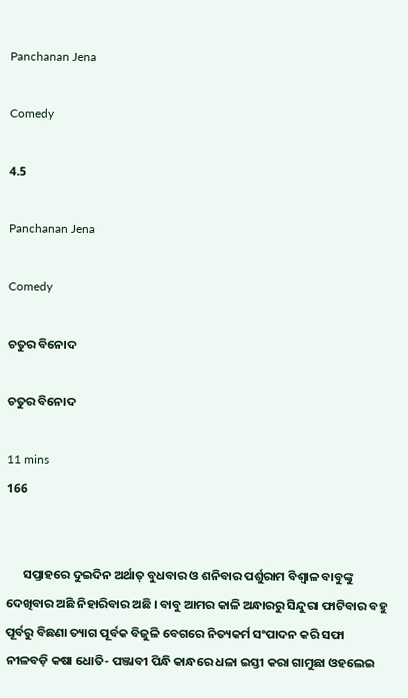Panchanan Jena

Comedy

4.5

Panchanan Jena

Comedy

ଚତୁର ବିନୋଦ

ଚତୁର ବିନୋଦ

11 mins
166


      ସପ୍ତାହରେ ଦୁଇଦିନ ଅର୍ଥାତ୍ ବୁଧବାର ଓ ଶନିବାର ପର୍ଶୁରାମ ବିଶ୍ଵାଳ ବାବୁଙ୍କୁ ଦେଖିବାର ଅଛି ନିହାରିବାର ଅଛି । ବାବୁ ଆମର କାଳି ଅନ୍ଧାରରୁ ସିନ୍ଦୁରା ଫାଟିବାର ବହୁ ପୂର୍ବରୁ ବିଛଣା ତ୍ୟାଗ ପୂର୍ବକ ବିଜୁଳି ବେଗରେ ନିତ୍ୟକର୍ମ ସଂପାଦନ କରି ସଫା ନୀଳବଡ଼ି କଷା ଧୋତି- ପଞ୍ଜାବୀ ପିନ୍ଧି କାନ୍ଧରେ ଧଳା ଇସ୍ତୀ କରା ଗାମୁଛା ଓହଲେଇ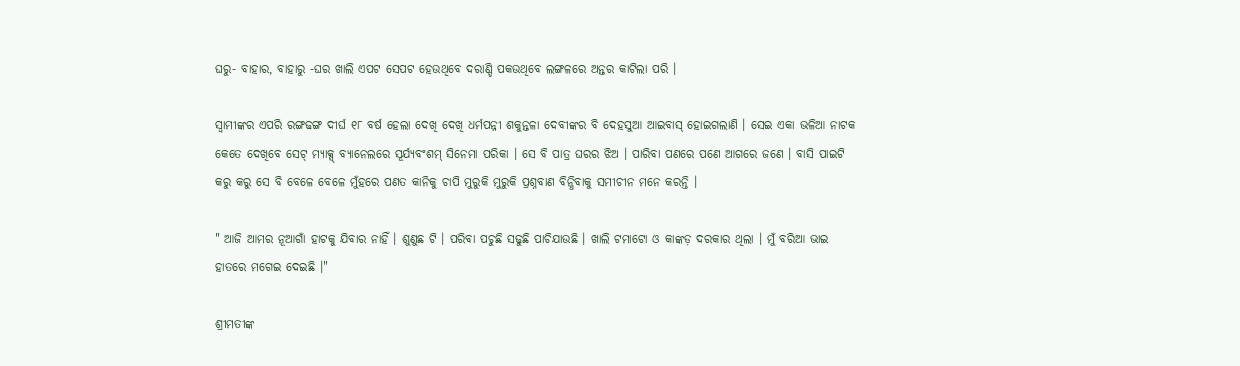ଘରୁ- ବାହାର, ବାହାରୁ -ଘର ଖାଲି ଏପଟ ସେପଟ ହେଉଥିବେ ଦରାଣ୍ଡି ପକଉଥିବେ ଲଙ୍ଗଳରେ ଅନ୍ତର କାଟିଲା ପରି ।

ସ୍ୱାମୀଙ୍କର ଏପରି ରଙ୍ଗଢଙ୍ଗ ଦୀର୍ଘ ୧୮ ବର୍ଷ ହେଲା ଦେଖି ଦେଖି ଧର୍ମପନ୍ନୀ ଶକୁନ୍ତଳା ଦେବୀଙ୍କର ବି ଦେହସୁଆ ଆଇବାସ୍ ହୋଇଗଲାଣି । ସେଇ ଏକା ଭଳିଆ ନାଟକ କେତେ ଦେଖିବେ ସେଟ୍ ମ୍ୟାକ୍ସ୍ ବ୍ୟାନେଲରେ ସୂର୍ଯ୍ୟବଂଶମ୍ ସିନେମା ପରିକା । ସେ ବି ପାତ୍ର ଘରର ଝିଅ । ପାରିବା ପଣରେ ପଣେ ଆଗରେ ଜଣେ । ବାସି ପାଇଟି କରୁ କରୁ ସେ ବି ବେଳେ ବେଳେ ମୁଁହରେ ପଣତ କାନିକୁ ଚାପି ମୁରୁକି ମୁରୁକି ପ୍ରଶ୍ନବାଣ ବିନ୍ଧିବାକୁ ସମୀଚୀନ ମନେ କରନ୍ତି ।

" ଆଜି ଆମର ନୂଆଗାଁ ହାଟକୁ ଯିବାର ନାହିଁ । ଶୁଣୁଛ ଟି । ପରିବା ପଚୁଛି ସଢୁଛି ପାଚିଯାଉଛି । ଖାଲି ଟମାଟୋ ଓ କାଙ୍କଡ଼ ଦରକାର ଥିଲା । ମୁଁ ବରିଆ ଭାଇ ହାତରେ ମଗେଇ ଦେଇଛି ।"

ଶ୍ରୀମତୀଙ୍କ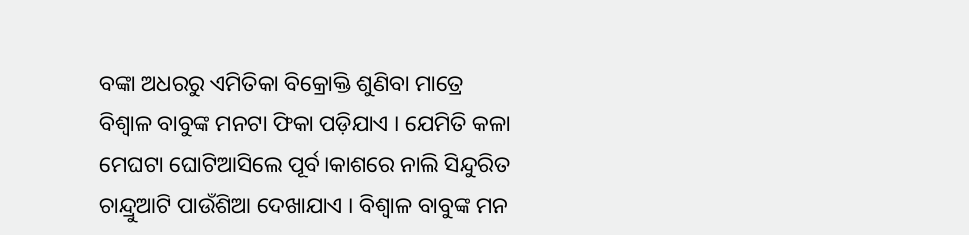ବଙ୍କା ଅଧରରୁ ଏମିତିକା ବିକ୍ରୋକ୍ତି ଶୁଣିବା ମାତ୍ରେ ବିଶ୍ଵାଳ ବାବୁଙ୍କ ମନଟା ଫିକା ପଡ଼ିଯାଏ । ଯେମିତି କଳା ମେଘଟା ଘୋଟିଆସିଲେ ପୂର୍ବ।କାଶରେ ନାଲି ସିନ୍ଦୁରିତ ଚାନ୍ଦ୍ରୁଆଟି ପାଉଁଶିଆ ଦେଖାଯାଏ । ବିଶ୍ଵାଳ ବାବୁଙ୍କ ମନ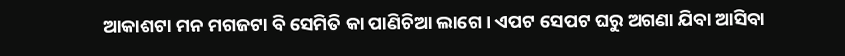ଆକାଶଟା ମନ ମଗଜଟା ବି ସେମିତି କା ପାଣିଚିଆ ଲାଗେ । ଏପଟ ସେପଟ ଘରୁ ଅଗଣା ଯିବା ଆସିବା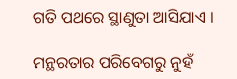ଗତି ପଥରେ ସ୍ଥାଣୁତା ଆସିଯାଏ ।

ମନ୍ଥରତାର ପରିବେଗରୁ ନୁହଁ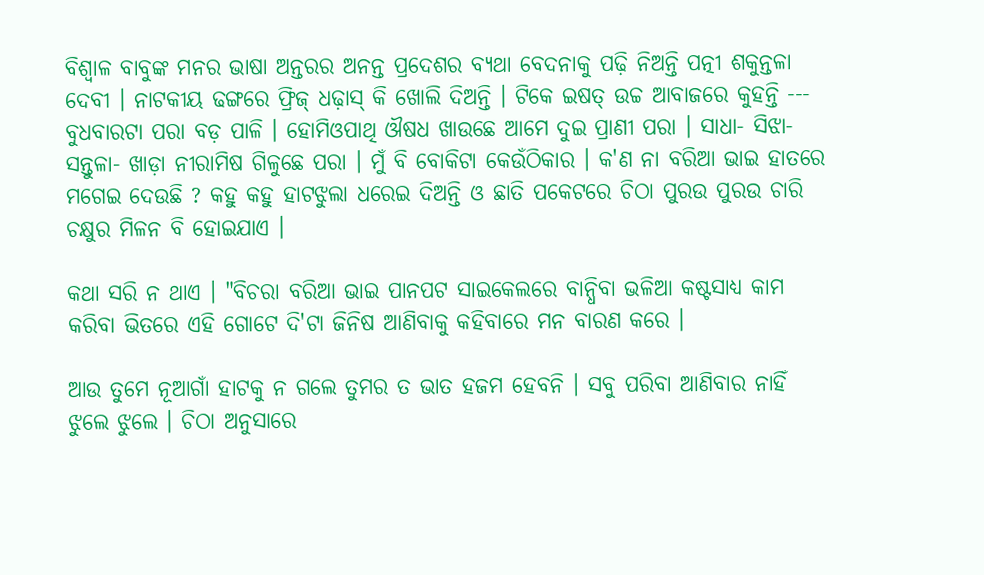ବିଶ୍ଵାଳ ବାବୁଙ୍କ ମନର ଭାଷା ଅନ୍ତରର ଅନନ୍ତ ପ୍ରଦେଶର ବ୍ୟଥା ବେଦନାକୁ ପଢ଼ି ନିଅନ୍ତି ପତ୍ନୀ ଶକୁନ୍ତଳା ଦେବୀ । ନାଟକୀୟ ଢଙ୍ଗରେ ଫ୍ରିଜ୍‌ ଧଢ଼ାସ୍ କି ଖୋଲି ଦିଅନ୍ତି । ଟିକେ ଇଷତ୍ ଉଚ୍ଚ ଆବାଜରେ କୁହନ୍ତି --- ବୁଧବାରଟା ପରା ବଡ଼ ପାଳି । ହୋମିଓପାଥି ଔଷଧ ଖାଉଛେ ଆମେ ଦୁଇ ପ୍ରାଣୀ ପରା । ସାଧା- ସିଝା- ସନ୍ତୁଳା- ଖାଡ଼ା ନୀରାମିଷ ଗିଳୁଛେ ପରା । ମୁଁ ବି ବୋକିଟା କେଉଁଠିକାର । କ'ଣ ନା ବରିଆ ଭାଇ ହାତରେ ମଗେଇ ଦେଉଛି ? କହୁ କହୁ ହାଟଝୁଲା ଧରେଇ ଦିଅନ୍ତି ଓ ଛାତି ପକେଟରେ ଚିଠା ପୁରଉ ପୁରଉ ଚାରି ଚକ୍ଷୁର ମିଳନ ବି ହୋଇଯାଏ ।

କଥା ସରି ନ ଥାଏ । "ବିଚରା ବରିଆ ଭାଇ ପାନପଟ ସାଇକେଲରେ ବାନ୍ଧିବା ଭଳିଆ କଷ୍ଟସାଧ୍ୟ କାମ କରିବା ଭିତରେ ଏହି ଗୋଟେ ଦି'ଟା ଜିନିଷ ଆଣିବାକୁ କହିବାରେ ମନ ବାରଣ କରେ ।

ଆଉ ତୁମେ ନୂଆଗାଁ ହାଟକୁ ନ ଗଲେ ତୁମର ତ ଭାତ ହଜମ ହେବନି । ସବୁ ପରିବା ଆଣିବାର ନାହିଁ ଝୁଲେ ଝୁଲେ । ଚିଠା ଅନୁସାରେ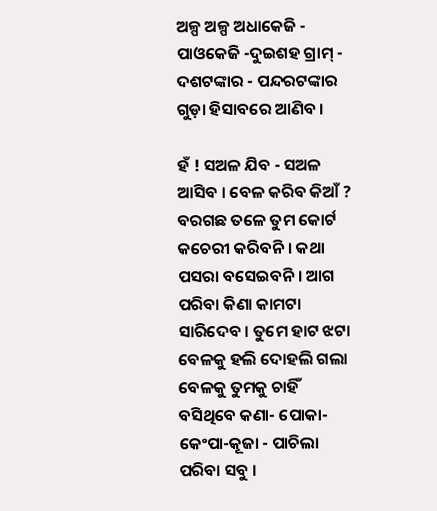ଅଳ୍ପ ଅଳ୍ପ ଅଧାକେଜି - ପାଓକେଜି -ଦୁଇଶହ ଗ୍ରାମ୍ - ଦଶଟଙ୍କାର - ପନ୍ଦରଟଙ୍କାର ଗୁଡ଼ା ହିସାବରେ ଆଣିବ ।

ହଁ ! ସଅଳ ଯିବ - ସଅଳ ଆସିବ । ବେଳ କରିବ କିଆଁ ? ବରଗଛ ତଳେ ତୁମ କୋର୍ଟ କଚେରୀ କରିବନି । କଥା ପସରା ବସେଇବନି । ଆଗ ପରିବା କିଣା କାମଟା ସାରିଦେବ । ତୁମେ ହାଟ ଝଟା ବେଳକୁ ହଲି ଦୋହଲି ଗଲା ବେଳକୁ ତୁମକୁ ଚାହିଁ ବସିଥିବେ କଣା- ପୋକା- କେଂପା-କୂଜା - ପାଚିଲା ପରିବା ସବୁ ।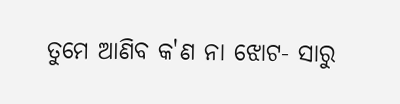ତୁମେ ଆଣିବ କ'ଣ ନା ଝୋଟ- ସାରୁ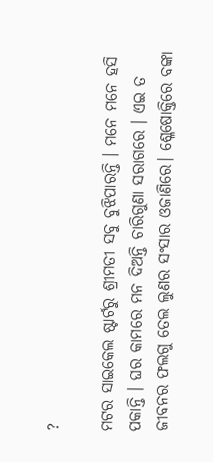?

ମଟର ସାଇକେଲ ଷ୍ଟାର୍ଟରୁ ଶ୍ରୀମତୀ ସବୁ ବୁଝିପାରନ୍ତି । ମନେ ମନେ ହସି ପକାନ୍ତି । ଘର କାମରେ ମନ ଦିଅନ୍ତି ଚାରିଗୁଣା ସରାଗରେ । ଏଇ ତ ଜୀବନର ଫଲଗୁ ତେଲ ଲୁଣର ସଂସାର ଓଜାଣିରେ। ଶ୍ଳେଷୋକ୍ତିରେ ବଙ୍କା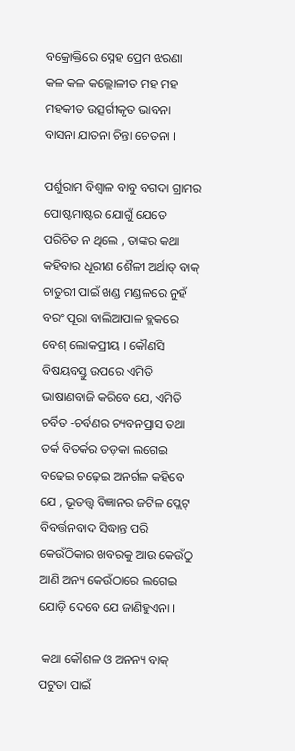ବକ୍ରୋକ୍ତିରେ ସ୍ନେହ ପ୍ରେମ ଝରଣା କଳ କଳ କଲ୍ଲୋଳୀତ ମହ ମହ ମହକୀତ ଉତ୍ସର୍ଗୀକୃତ ଭାବନା ବାସନା ଯାତନା ଚିନ୍ତା ଚେତନା ।

ପର୍ଶୁରାମ ବିଶ୍ଵାଳ ବାବୁ ବଗଦା ଗ୍ରାମର ପୋଷ୍ଟମାଷ୍ଟର ଯୋଗୁଁ ଯେତେ ପରିଚିତ ନ ଥିଲେ , ତାଙ୍କର କଥା କହିବାର ଧୂରୀଣ ଶୈଳୀ ଅର୍ଥାତ୍ ବାକ୍ ଚାତୁରୀ ପାଇଁ ଖଣ୍ଡ ମଣ୍ଡଳରେ ନୁହଁ ବରଂ ପୂରା ବାଲିଆପାଳ ବ୍ଲକରେ ବେଶ୍ ଲୋକପ୍ରୀୟ । କୌଣସି ବିଷୟବସ୍ତୁ ଉପରେ ଏମିତି ଭାଷାଣବାଜି କରିବେ ଯେ, ଏମିତି ଚର୍ବିତ -ଚର୍ବଣର ଚ୍ୟବନପ୍ରାସ ତଥା ତର୍କ ବିତର୍କର ତଡ଼କା ଲଗେଇ ବଢେଇ ଚଢ଼େଇ ଅନର୍ଗଳ କହିବେ ଯେ , ଭୂତତ୍ତ୍ଵ ବିଜ୍ଞାନର ଜଟିଳ ପ୍ଲେଟ୍ ବିବର୍ତ୍ତନବାଦ ସିଦ୍ଧାନ୍ତ ପରି କେଉଁଠିକାର ଖବରକୁ ଆଉ କେଉଁଠୁ ଆଣି ଅନ୍ୟ କେଉଁଠାରେ ଲଗେଇ ଯୋଡ଼ି ଦେବେ ଯେ ଜାଣିହୁଏନା ।

 କଥା କୌଶଳ ଓ ଅନନ୍ୟ ବାକ୍ ପଟୁତା ପାଇଁ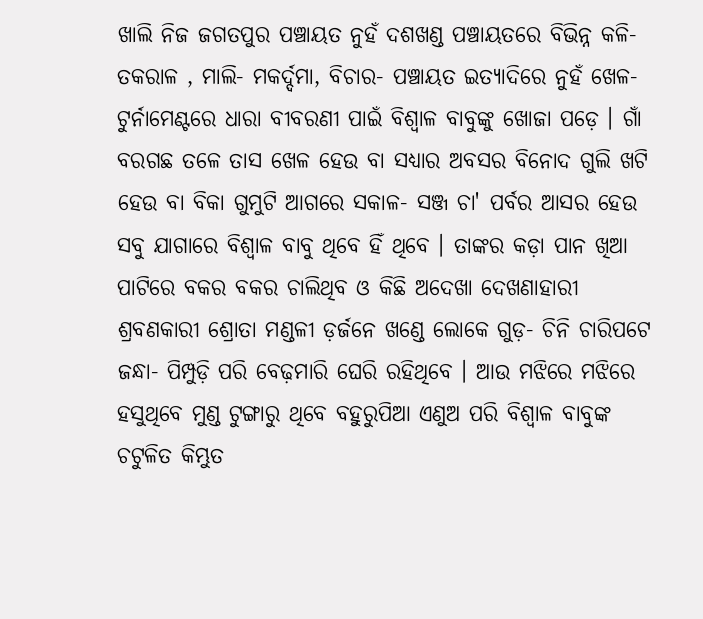ଖାଲି ନିଜ ଜଗତପୁର ପଞ୍ଚାୟତ ନୁହଁ ଦଶଖଣ୍ଡ ପଞ୍ଚାୟତରେ ବିଭିନ୍ନ କଳି- ତକରାଳ , ମାଲି- ମକର୍ଦ୍ଦମା, ବିଚାର- ପଞ୍ଚାୟତ ଇତ୍ୟାଦିରେ ନୁହଁ ଖେଳ- ଟୁର୍ନାମେଣ୍ଟରେ ଧାରା ବୀବରଣୀ ପାଇଁ ବିଶ୍ଵାଳ ବାବୁଙ୍କୁ ଖୋଜା ପଡ଼େ । ଗାଁ ବରଗଛ ତଳେ ତାସ ଖେଳ ହେଉ ବା ସଧ୍ୟାର ଅବସର ବିନୋଦ ଗୁଲି ଖଟି ହେଉ ବା ବିକା ଗୁମୁଟି ଆଗରେ ସକାଳ- ସଞ୍ଜ ଚା' ପର୍ବର ଆସର ହେଉ ସବୁ ଯାଗାରେ ବିଶ୍ଵାଳ ବାବୁ ଥିବେ ହିଁ ଥିବେ । ତାଙ୍କର କଡ଼ା ପାନ ଖିଆ ପାଟିରେ ବକର ବକର ଚାଲିଥିବ ଓ କିଛି ଅଦେଖା ଦେଖଣାହାରୀ ଶ୍ରବଣକାରୀ ଶ୍ରୋତା ମଣ୍ଡଳୀ ଡ଼ର୍ଜନେ ଖଣ୍ଡେ ଲୋକେ ଗୁଡ଼- ଚିନି ଚାରିପଟେ ଜନ୍ଧା- ପିମ୍ପୁଡ଼ି ପରି ବେଢ଼ମାରି ଘେରି ରହିଥିବେ । ଆଉ ମଝିରେ ମଝିରେ ହସୁଥିବେ ମୁଣ୍ଡ ଟୁଙ୍ଗାରୁ ଥିବେ ବହୁରୁପିଆ ଏଣୁଅ ପରି ବିଶ୍ଵାଳ ବାବୁଙ୍କ ଚଟୁଳିତ କିମ୍ଭୁତ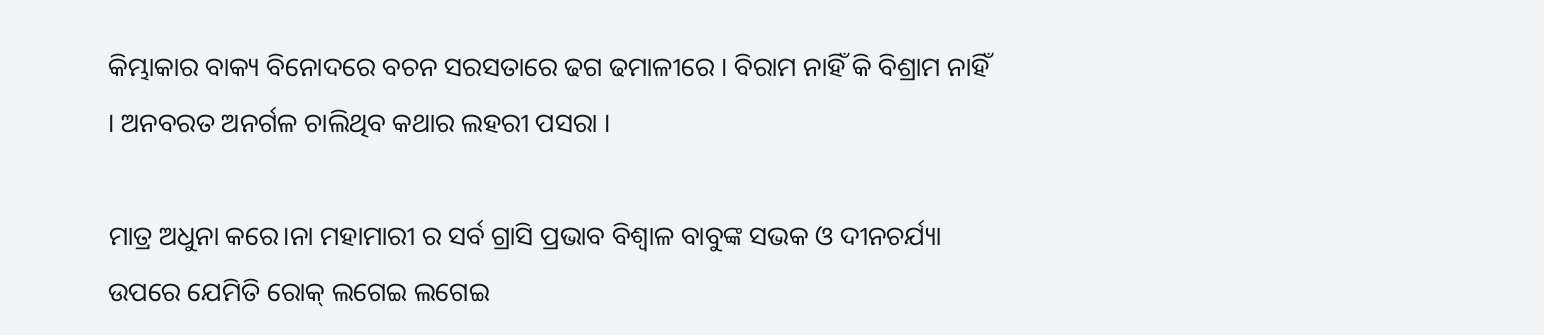କିମ୍ଭାକାର ବାକ୍ୟ ବିନୋଦରେ ବଚନ ସରସତାରେ ଢଗ ଢମାଳୀରେ । ବିରାମ ନାହିଁ କି ବିଶ୍ରାମ ନାହିଁ । ଅନବରତ ଅନର୍ଗଳ ଚାଲିଥିବ କଥାର ଲହରୀ ପସରା ।

ମାତ୍ର ଅଧୁନା କରେ।ନା ମହାମାରୀ ର ସର୍ବ ଗ୍ରାସି ପ୍ରଭାବ ବିଶ୍ଵାଳ ବାବୁଙ୍କ ସଭକ ଓ ଦୀନଚର୍ଯ୍ୟା ଉପରେ ଯେମିତି ରୋକ୍ ଲଗେଇ ଲଗେଇ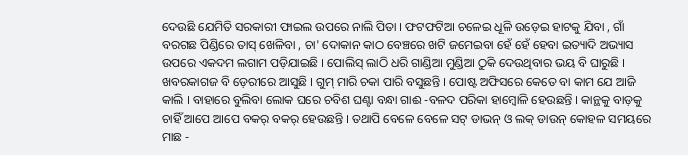ଦେଉଛି ଯେମିତି ସରକାରୀ ଫାଇଲ ଉପରେ ନାଲି ପିତା । ଫଟଫଟିଆ ଚଳେଇ ଧୂଳି ଉଡ଼େଇ ହାଟକୁ ଯିବା , ଗାଁ ବରଗଛ ପିଣ୍ଡିରେ ତାସ୍ ଖେଳିବା , ଚା' ଦୋକାନ କାଠ ବେଞ୍ଚରେ ଖଟି ଜମେଇବା ହେଁ ହେଁ ହେବା ଇତ୍ୟାଦି ଅଭ୍ୟାସ ଉପରେ ଏକଦମ ଲଗାମ ପଡ଼ିଯାଇଛି । ପୋଲିସ୍ ଲାଠି ଧରି ଗାଣ୍ଡିଆ ମୁଣ୍ଡିଆ ଠୁକି ଦେଉଥିବାର ଭୟ ବି ଘାରୁଛି । ଖବରକାଗଜ ବି ଡ଼େରୀରେ ଆସୁଛି । ଗୁମ୍ ମାରି ଚକା ପାରି ବସୁଛନ୍ତି । ପୋଷ୍ଟ ଅଫିସରେ କେତେ ବା କାମ ଯେ ଆଜି କାଲି । ବାହାରେ ବୁଲିବା ଲୋକ ଘରେ ଚବିଶ ଘଣ୍ଟା ବନ୍ଧା ଗାଈ -ବଳଦ ପରିକା ହାମ୍ବୋଳି ହେଉଛନ୍ତି । କାନ୍ଥକୁ ବାଡ଼କୁ ଚାହିଁ ଆପେ ଆପେ ବକର୍ ବକର୍ ହେଉଛନ୍ତି । ତଥାପି ବେଳେ ବେଳେ ସଟ୍ ଡାଭନ୍ ଓ ଲକ୍ ଡାଉନ୍‌ କୋହଳ ସମୟରେ ମାଛ -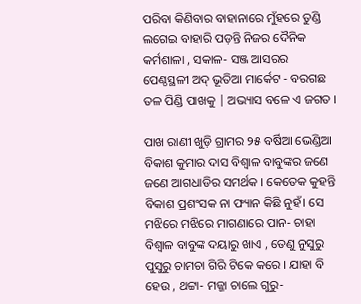ପରିବା କିଣିବାର ବାହାନାରେ ମୁଁହରେ ତୁଣ୍ଡି ଲଗେଇ ବାହାରି ପଡ଼ନ୍ତି ନିଜର ଦୈନିକ କର୍ମଶାଳା , ସକାଳ- ସଞ୍ଜ ଆସରର ପେଣ୍ଠସ୍ଥଳୀ ଅଦ୍ ଭୂତିଆ ମାର୍କେଟ - ବରଗଛ ତଳ ପିଣ୍ଡି ପାଖକୁ | ଅଭ୍ୟାସ ବଳେ ଏ ଜଗତ ।

ପାଖ ରାଣୀ ଖୁଡ଼ି ଗ୍ରାମର ୨୫ ବର୍ଷିଆ ଭେଣ୍ଡିଆ ବିକାଶ କୁମାର ଦାସ ବିଶ୍ଵାଳ ବାବୁଙ୍କର ଜଣେ ଜଣେ ଆଗଧାଡିର ସମର୍ଥକ । କେତେକ କୁହନ୍ତି ବିକାଶ ପ୍ରଶଂସକ ନା ଫ୍ୟାନ କିଛି ନୁହଁ। ସେ ମଝିରେ ମଝିରେ ମାଗଣାରେ ପାନ- ଚାହା ବିଶ୍ଵାଳ ବାବୁଙ୍କ ଦୟାରୁ ଖାଏ , ତେଣୁ ନୁସୁରୁ ପୁସୁରୁ ଚାମଚା ଗିରି ଟିକେ କରେ । ଯାହା ବି ହେଉ , ଥଟ୍ଟା- ମଜ୍ଜା ଚାଲେ ଗୁରୁ-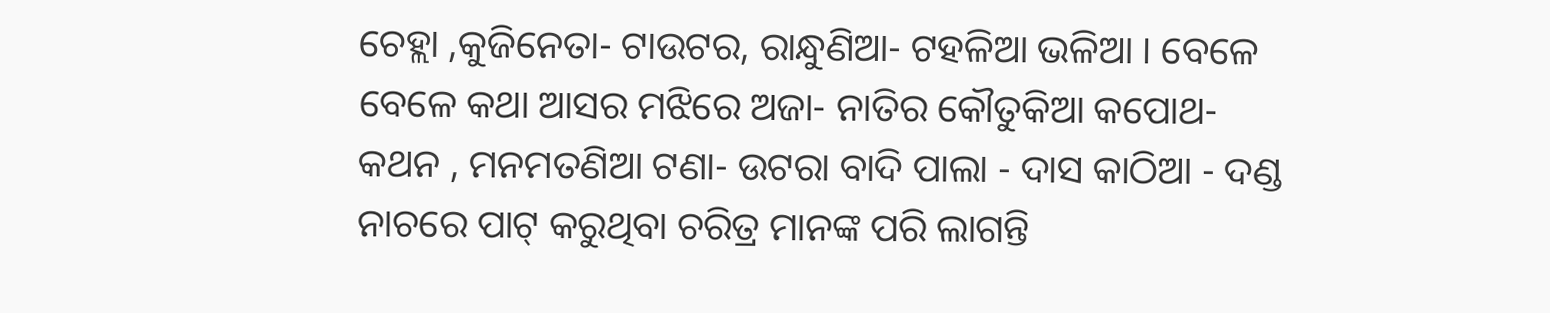ଚେହ୍ଲା ,କୁଜିନେତା- ଟାଉଟର, ରାନ୍ଧୁଣିଆ- ଟହଳିଆ ଭଳିଆ । ବେଳେ ବେଳେ କଥା ଆସର ମଝିରେ ଅଜା- ନାତିର କୌତୁକିଆ କପୋଥ- କଥନ , ମନମତଣିଆ ଟଣା- ଉଟରା ବାଦି ପାଲା - ଦାସ କାଠିଆ - ଦଣ୍ଡ ନାଚରେ ପାଟ୍ କରୁଥିବା ଚରିତ୍ର ମାନଙ୍କ ପରି ଲାଗନ୍ତି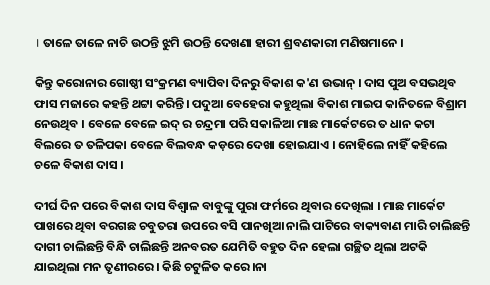। ତାଳେ ତାଳେ ନାଚି ଉଠନ୍ତି ଝୁମି ଉଠନ୍ତି ଦେଖଣା ହାରୀ ଶ୍ରବଣକାରୀ ମଣିଷମାନେ ।

କିନ୍ତୁ କରୋନାର ଗୋଷ୍ଠୀ ସଂକ୍ରମଣ ବ୍ୟାପିବା ଦିନରୁ ବିକାଶ କ'ଣ ଉଭାନ୍‌ । ଦାସ ପୁଅ ବସଭଥିବ ଫାସ ମଜାରେ କହନ୍ତି ଥଟ୍ଟା କରିନ୍ତି। ପଦୁଆ ବେହେରା କହୁଥିଲା ବିକାଶ ମାଇପ କାନିତଳେ ବିଶ୍ରାମ ନେଉଥିବ । ବେଳେ ବେଳେ ଇଦ୍ ର ଚନ୍ଦ୍ରମା ପରି ସକାଳିଆ ମାଛ ମାର୍କେଟରେ ତ ଧାନ କଟା ବିଲରେ ତ ତଳିପକା ବେଳେ ବିଲବନ୍ଧ କଡ଼ରେ ଦେଖା ହୋଇଯାଏ । ନୋହିଲେ ନାହିଁ କହିଲେ ଚଳେ ବିକାଶ ଦାସ ।

ଦୀର୍ଘ ଦିନ ପରେ ବିକାଶ ଦାସ ବିଶ୍ଵାଳ ବାବୁଙ୍କୁ ପୁରା ଫର୍ମରେ ଥିବାର ଦେଖିଲା । ମାଛ ମାର୍କେଟ ପାଖରେ ଥିବା ବରଗଛ ଚବୁତରା ଉପରେ ବସି ପାନଖିଆ ନାଲି ପାଟିରେ ବାକ୍ୟବାଣ ମାରି ଚାଲିଛନ୍ତି ଦାଗୀ ଚାଲିଛନ୍ତି ବିନ୍ଧି ଚାଲିଛନ୍ତି ଅନବରତ ଯେମିତି ବହୁତ ଦିନ ହେଲା ଗଚ୍ଛିତ ଥିଲା ଅଟକି ଯାଇଥିଲା ମନ ତୃଣୀରରେ। କିଛି ଚଟୁଳିତ କରେ।ନା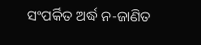ସଂପର୍କିତ ଅର୍ଦ୍ଧ ନ-ଜାଣିତ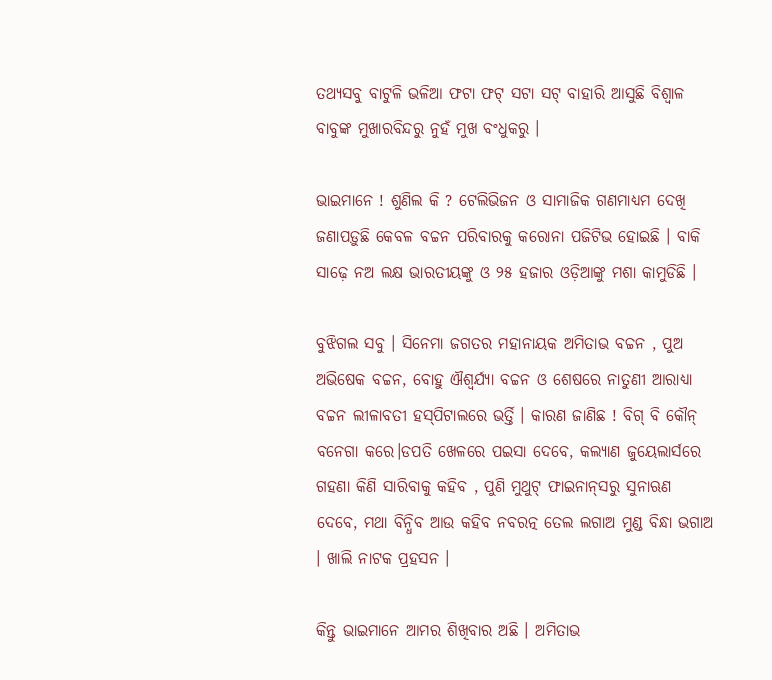ତଥ୍ୟସବୁ ବାଟୁଳି ଭଳିଆ ଫଟା ଫଟ୍ ସଟା ସଟ୍ ବାହାରି ଆସୁଛି ବିଶ୍ଵାଳ ବାବୁଙ୍କ ମୁଖାରବିନ୍ଦରୁ ନୁହଁ ମୁଖ ବଂଧୁକରୁ ।

ଭାଇମାନେ ! ଶୁଣିଲ କି ? ଟେଲିଭିଜନ ଓ ସାମାଜିକ ଗଣମାଧ୍ୟମ ଦେଖି ଜଣାପଡ଼ୁଛି କେବଳ ବଚ୍ଚନ ପରିବାରକୁ କରୋନା ପଜିଟିଭ ହୋଇଛି । ବାକି ସାଢ଼େ ନଅ ଲକ୍ଷ ଭାରତୀୟଙ୍କୁ ଓ ୨୫ ହଜାର ଓଡ଼ିଆଙ୍କୁ ମଶା କାମୁଡିଛି ।

ବୁଝିଗଲ ସବୁ । ସିନେମା ଜଗତର ମହାନାୟକ ଅମିତାଭ ବଚ୍ଚନ , ପୁଅ ଅଭିଷେକ ବଚ୍ଚନ, ବୋହୁ ଐଶ୍ୱର୍ଯ୍ୟା ବଚ୍ଚନ ଓ ଶେଷରେ ନାତୁଣୀ ଆରାଧ୍ୟା ବଚ୍ଚନ ଲୀଳାବତୀ ହସ୍‌ପିଟାଲରେ ଭର୍ତ୍ତି । କାରଣ ଜାଣିଛ ! ବିଗ୍ ବି କୌନ୍ ବନେଗା କରେ।ଡପତି ଖେଳରେ ପଇସା ଦେବେ, କଲ୍ୟାଣ ଜୁୟେଲାର୍ସରେ ଗହଣା କିଣି ସାରିବାକୁ କହିବ , ପୁଣି ମୁଥୁଟ୍ ଫାଇନାନ୍‌ସରୁ ସୁନାଋଣ ଦେବେ, ମଥା ବିନ୍ଧିବ ଆଉ କହିବ ନବରତ୍ନ ତେଲ ଲଗାଅ ମୁଣ୍ଡ ବିନ୍ଧା ଭଗାଅ । ଖାଲି ନାଟକ ପ୍ରହସନ ।

କିନ୍ତୁ ଭାଇମାନେ ଆମର ଶିଖିବାର ଅଛି । ଅମିତାଭ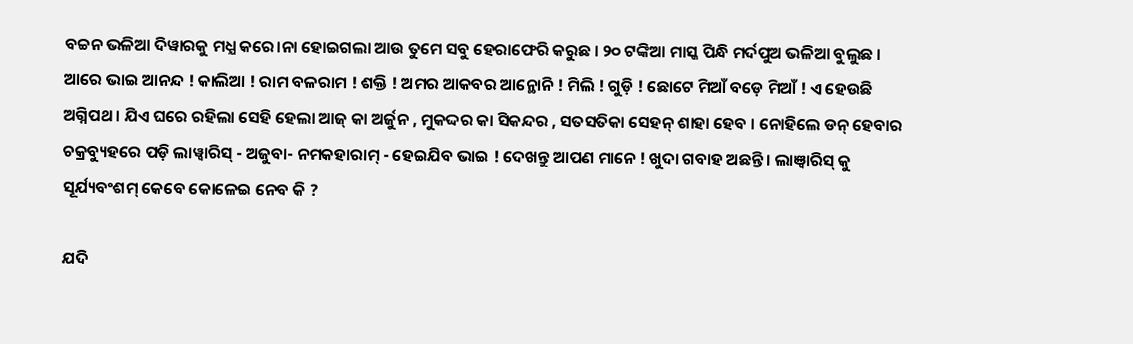ବଚ୍ଚନ ଭଳିଆ ଦିୱାରକୁ ମଧ୍ଯ କରେ।ନା ହୋଇଗଲା ଆଉ ତୁମେ ସବୁ ହେରାଫେରି କରୁଛ । ୨୦ ଟଙ୍କିଆ ମାସ୍କ ପିନ୍ଧି ମର୍ଦପୁଅ ଭଳିଆ ବୁଲୁଛ । ଆରେ ଭାଇ ଆନନ୍ଦ ! କାଲିଆ ! ରାମ ବଳରାମ ! ଶକ୍ତି ! ଅମର ଆକବର ଆନ୍ଥୋନି ! ମିଲି ! ଗୁଡ଼ି ! ଛୋଟେ ମିଆଁ ବଡ଼େ ମିଆଁ ! ଏ ହେଉଛି ଅଗ୍ନିପଥ । ଯିଏ ଘରେ ରହିଲା ସେହି ହେଲା ଆଜ୍‌ କା ଅର୍ଜୁନ , ମୁକଦ୍ଦର କା ସିକନ୍ଦର , ସତସତିକା ସେହନ୍ ଶାହା ହେବ । ନୋହିଲେ ଡନ୍ ହେବାର ଚକ୍ରବ୍ୟୁହରେ ପଡ଼ି ଲାୱ୍ଵାରିସ୍‌ - ଅଜୁବା- ନମକହାରାମ୍ - ହେଇଯିବ ଭାଇ ! ଦେଖନ୍ତୁ ଆପଣ ମାନେ ! ଖୁଦା ଗବାହ ଅଛନ୍ତି । ଲାଞ୍ଵାରିସ୍ କୁ ସୂର୍ଯ୍ୟବଂଶମ୍ କେବେ କୋଳେଇ ନେବ କି ?

ଯଦି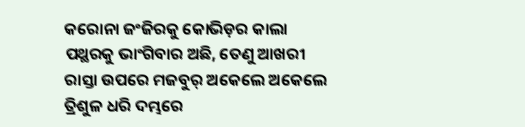କରୋନା ଜଂଜିରକୁ କୋଭିଡ଼ର କାଲା ପଥ୍ଥରକୁ ଭାଂଗିବାର ଅଛି, ତେଣୁ ଆଖରୀ ରାସ୍ତା ଉପରେ ମଜବୁର୍ ଅକେଲେ ଅକେଲେ ତ୍ରିଶୁଳ ଧରି ଦମ୍ଭରେ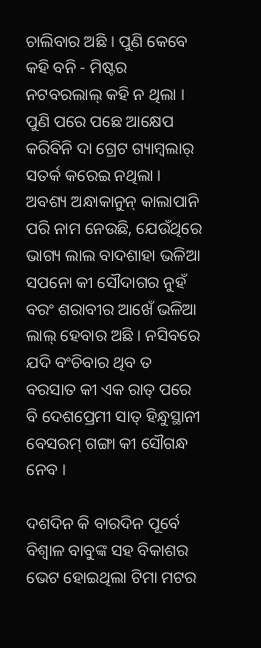ଚାଲିବାର ଅଛି । ପୁଣି କେବେ କହି ବନି - ମିଷ୍ଟର ନଟବରଲାଲ୍ କହି ନ ଥିଲା । ପୁଣି ପରେ ପଛେ ଆକ୍ଷେପ କରିବିନି ଦା ଗ୍ରେଟ ଗ୍ୟାମ୍ବଲାର୍ ସତର୍କ କରେଇ ନଥିଲା । ଅବଶ୍ୟ ଅନ୍ଧାକାନୁନ୍‌ କାଲାପାନି ପରି ନାମ ନେଉଛି, ଯେଉଁଥିରେ ଭାଗ୍ୟ ଲାଲ ବାଦଶାହା ଭଳିଆ ସପନୋ କୀ ସୌଦାଗର ନୁହଁ ବରଂ ଶରାବୀର ଆଖେଁ ଭଳିଆ ଲାଲ୍ ହେବାର ଅଛି । ନସିବରେ ଯଦି ବଂଚିବାର ଥିବ ତ ବରସାତ କୀ ଏକ ରାତ୍ ପରେ ବି ଦେଶପ୍ରେମୀ ସାତ୍ ହିନ୍ଧୁସ୍ଥାନୀ ବେସରମ୍ ଗଙ୍ଗା କୀ ସୌଗନ୍ଧ ନେବ ।

ଦଶଦିନ କି ବାରଦିନ ପୂର୍ବେ ବିଶ୍ଵାଳ ବାବୁଙ୍କ ସହ ବିକାଶର ଭେଟ ହୋଇଥିଲା ଟିମା ମଟର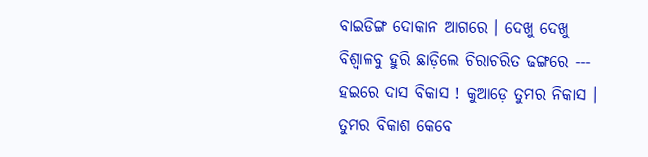ବାଇଡିଙ୍ଗ ଦୋକାନ ଆଗରେ । ଦେଖୁ ଦେଖୁ ବିଶ୍ଵାଳବୁ ହୁରି ଛାଡ଼ିଲେ ଚିରାଚରିତ ଢଙ୍ଗରେ --- ହଇରେ ଦାସ ବିକାସ ! କୁଆଡ଼େ ତୁମର ନିକାସ । ତୁମର ବିକାଶ କେବେ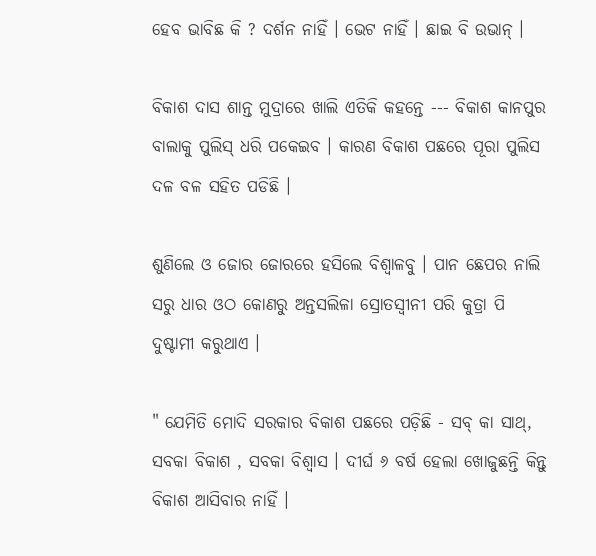ହେବ ଭାବିଛ କି ? ଦର୍ଶନ ନାହିଁ । ଭେଟ ନାହିଁ । ଛାଇ ବି ଉଭାନ୍ ।

ବିକାଶ ଦାସ ଶାନ୍ତ ମୁଦ୍ରାରେ ଖାଲି ଏତିକି କହନ୍ତେ --- ବିକାଶ କାନପୁର ବାଲାକୁ ପୁଲିସ୍‌ ଧରି ପକେଇବ । କାରଣ ବିକାଶ ପଛରେ ପୂରା ପୁଲିସ ଦଳ ବଳ ସହିତ ପଡିଛି ।

ଶୁଣିଲେ ଓ ଜୋର ଜୋରରେ ହସିଲେ ବିଶ୍ଵାଳବୁ । ପାନ ଛେପର ନାଲି ସରୁ ଧାର ଓଠ କୋଣରୁ ଅନ୍ତସଲିଳା ସ୍ରୋତସ୍ଵୀନୀ ପରି କୁତ୍ରା ପି ଦୁଷ୍ଟାମୀ କରୁଥାଏ ।

" ଯେମିତି ମୋଦି ସରକାର ବିକାଶ ପଛରେ ପଡ଼ିଛି - ସବ୍ କା ସାଥ୍, ସବକା ବିକାଶ , ସବକା ବିଶ୍ୱାସ । ଦୀର୍ଘ ୬ ବର୍ଷ ହେଲା ଖୋଜୁଛନ୍ତି କିନ୍ତୁ ବିକାଶ ଆସିବାର ନାହିଁ ।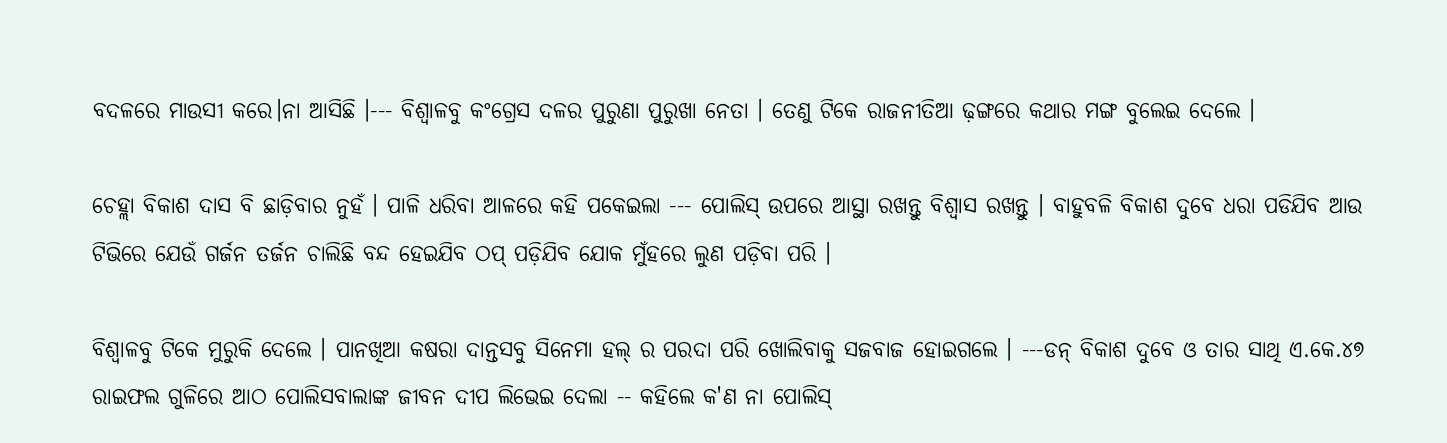ବଦଳରେ ମାଉସୀ କରେ।ନା ଆସିଛି ।--- ବିଶ୍ୱାଳବୁ କଂଗ୍ରେସ ଦଳର ପୁରୁଣା ପୁରୁଖା ନେତା । ତେଣୁ ଟିକେ ରାଜନୀତିଆ ଢ଼ଙ୍ଗରେ କଥାର ମଙ୍ଗ ବୁଲେଇ ଦେଲେ ।

ଚେହ୍ଲା ବିକାଶ ଦାସ ବି ଛାଡ଼ିବାର ନୁହଁ । ପାଳି ଧରିବା ଆଳରେ କହି ପକେଇଲା --- ପୋଲିସ୍‌ ଉପରେ ଆସ୍ଥା ରଖନ୍ତୁ ବିଶ୍ଵାସ ରଖନ୍ତୁ । ବାହୁବଳି ବିକାଶ ଦୁବେ ଧରା ପଡିଯିବ ଆଉ ଟିଭିରେ ଯେଉଁ ଗର୍ଜନ ତର୍ଜନ ଚାଲିଛି ବନ୍ଦ ହେଇଯିବ ଠପ୍ ପଡ଼ିଯିବ ଯୋକ ମୁଁହରେ ଲୁଣ ପଡ଼ିବା ପରି ।

ବିଶ୍ଵାଳବୁ ଟିକେ ମୁରୁକି ଦେଲେ । ପାନଖିଆ କଷରା ଦାନ୍ତସବୁ ସିନେମା ହଲ୍ ର ପରଦା ପରି ଖୋଲିବାକୁ ସଜବାଜ ହୋଇଗଲେ । ---ଡନ୍ ବିକାଶ ଦୁବେ ଓ ତାର ସାଥି ଏ.କେ.୪୭ ରାଇଫଲ ଗୁଳିରେ ଆଠ ପୋଲିସବାଲାଙ୍କ ଜୀବନ ଦୀପ ଲିଭେଇ ଦେଲା -- କହିଲେ କ'ଣ ନା ପୋଲିସ୍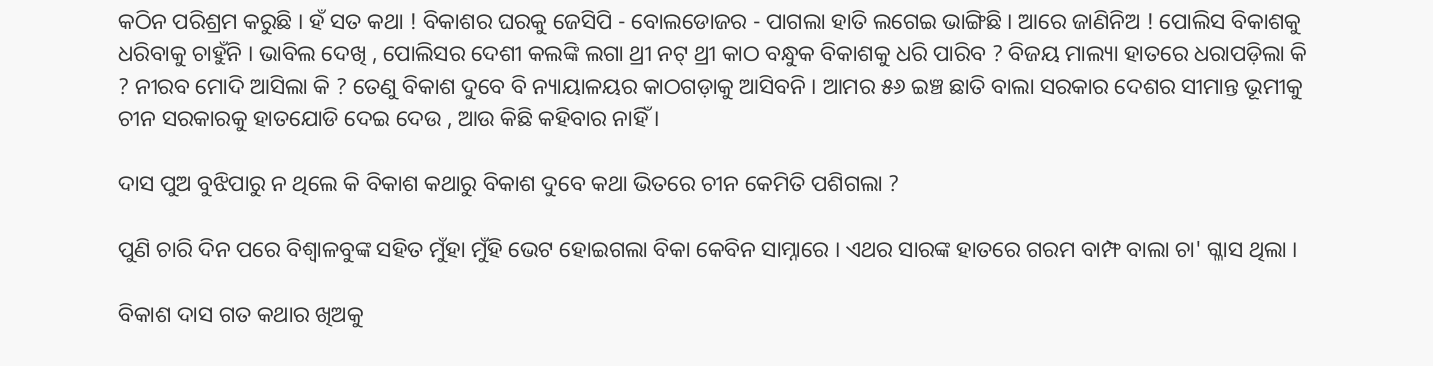କଠିନ ପରିଶ୍ରମ କରୁଛି । ହଁ ସତ କଥା ! ବିକାଶର ଘରକୁ ଜେସିପି - ବୋଲଡୋଜର - ପାଗଲା ହାତି ଲଗେଇ ଭାଙ୍ଗିଛି । ଆରେ ଜାଣିନିଅ ! ପୋଲିସ ବିକାଶକୁ ଧରିବାକୁ ଚାହୁଁନି । ଭାବିଲ ଦେଖି , ପୋଲିସର ଦେଶୀ କଲଙ୍କି ଲଗା ଥ୍ରୀ ନଟ୍ ଥ୍ରୀ କାଠ ବନ୍ଧୁକ ବିକାଶକୁ ଧରି ପାରିବ ? ବିଜୟ ମାଲ୍ୟା ହାତରେ ଧରାପଡ଼ିଲା କି ? ନୀରବ ମୋଦି ଆସିଲା କି ? ତେଣୁ ବିକାଶ ଦୁବେ ବି ନ୍ୟାୟାଳୟର କାଠଗଡ଼ାକୁ ଆସିବନି । ଆମର ୫୬ ଇଞ୍ଚ ଛାତି ବାଲା ସରକାର ଦେଶର ସୀମାନ୍ତ ଭୂମୀକୁ ଚୀନ ସରକାରକୁ ହାତଯୋଡି ଦେଇ ଦେଉ , ଆଉ କିଛି କହିବାର ନାହିଁ ।

ଦାସ ପୁଅ ବୁଝିପାରୁ ନ ଥିଲେ କି ବିକାଶ କଥାରୁ ବିକାଶ ଦୁବେ କଥା ଭିତରେ ଚୀନ କେମିତି ପଶିଗଲା ?

ପୁଣି ଚାରି ଦିନ ପରେ ବିଶ୍ଵାଳବୁଙ୍କ ସହିତ ମୁଁହା ମୁଁହି ଭେଟ ହୋଇଗଲା ବିକା କେବିନ ସାମ୍ନାରେ । ଏଥର ସାରଙ୍କ ହାତରେ ଗରମ ବାମ୍ଫ ବାଲା ଚା' ଗ୍ଳାସ ଥିଲା ।

ବିକାଶ ଦାସ ଗତ କଥାର ଖିଅକୁ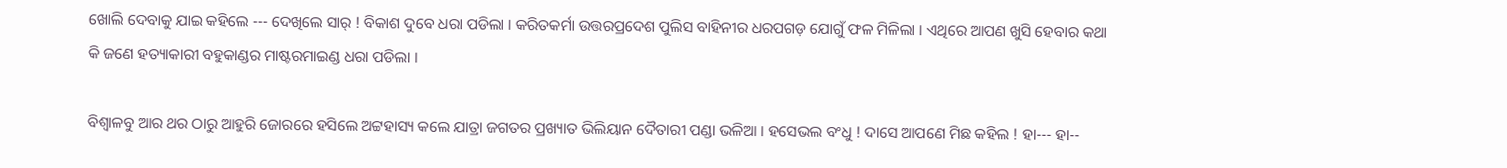ଖୋଲି ଦେବାକୁ ଯାଇ କହିଲେ --- ଦେଖିଲେ ସାର୍ ! ବିକାଶ ଦୁବେ ଧରା ପଡିଲା । କରିତକର୍ମା ଉତ୍ତରପ୍ରଦେଶ ପୁଲିସ ବାହିନୀର ଧରପଗଡ଼ ଯୋଗୁଁ ଫଳ ମିଳିଲା । ଏଥିରେ ଆପଣ ଖୁସି ହେବାର କଥା କି ଜଣେ ହତ୍ୟାକାରୀ ବହୁକାଣ୍ଡର ମାଷ୍ଟରମାଇଣ୍ଡ ଧରା ପଡିଲା ।

ବିଶ୍ୱାଳବୁ ଆର ଥର ଠାରୁ ଆହୁରି ଜୋରରେ ହସିଲେ ଅଟ୍ଟହାସ୍ୟ କଲେ ଯାତ୍ରା ଜଗତର ପ୍ରଖ୍ୟାତ ଭିଲିୟାନ ଦୈତାରୀ ପଣ୍ଡା ଭଳିଆ । ହସେଭଲ ବଂଧୁ ! ଦାସେ ଆପଣେ ମିଛ କହିଲ ! ହା--- ହା--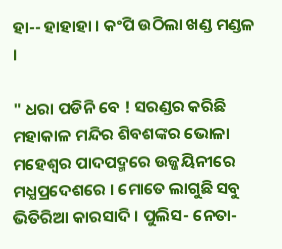ହା-- ହାହାହା । କଂପି ଉଠିଲା ଖଣ୍ଡ ମଣ୍ଡଳ ।

" ଧରା ପଡିନି ବେ ! ସରଣ୍ଡର କରିଛି ମହାକାଳ ମନ୍ଦିର ଶିବଶଙ୍କର ଭୋଳା ମହେଶ୍ଵର ପାଦପଦ୍ମରେ ଉଜ୍ଜୟିନୀରେ ମଧ୍ଯପ୍ରଦେଶରେ । ମୋତେ ଲାଗୁଛି ସବୁ ଭିତିରିଆ କାରସାଦି । ପୁଲିସ- ନେତା-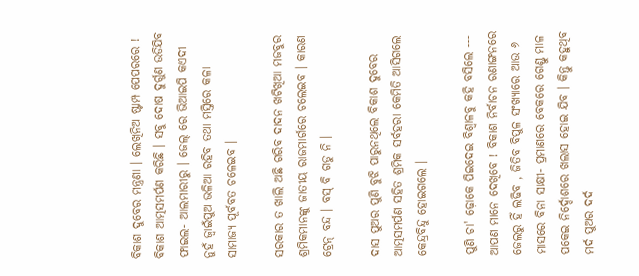ବିକାଶ ଦୁବେର ମନ୍ତ୍ରଣା । ଲେଖିନିଅ ଷ୍ଟାମ୍ପ ପେପରରେ ! ବିକାଶ ଆତ୍ମସମର୍ପଣ କରିଛି । ସବୁ ଦୋଷ ଦୁର୍ଗୁଣ ଉଡିଯିବ ଫାଇଲ- ଆଲମାରୀରୁ । ଜେଲ୍‌ ରେ ଭିଆଇପି କଏଦୀ ନୁହଁ ଜ୍ବାଇଁପୁଅ ଭଳିଆ ରହିବ ତଥା ମସ୍ତିରେ କଳା ସାମାଜ୍ୟ ପୂର୍ବବତ ଚଳେଇବ ।

ସରକାର ତ ଖାଲି ଅଛି ଗରିବ ଦାଦନ ଖଟିଖିଆ ମଜବୁର ଶ୍ରମିକମାନଙ୍କୁ ଜାତୀୟ ରାଜମାର୍ଗରେ ଚଲେଇବ । କାରଣ ଟ୍ରେନ୍‌ ବନ୍ଦ । ବସ୍ ବି ଗଡୁ ନି ।

ଦାସ ପୁଅର ପୁଣି ବୁଝି ପାରୁନଥିଲେ ବିକାଶ ଦୁବେର ଆତ୍ମସମର୍ପଣ ସହିତ ଶ୍ରମିକ ସର୍ବହରା କେମିତି ଆସିଗଲେ କେନ୍ଦ୍ରବିନ୍ଦୁ ହୋଇଗଲେ ।

ପୁଣି ଚା' ଢ଼ୋକେ ପିଇଦେଇ ବିଶ୍ଵାଳବୁ କହି ବସିଲେ --- ଆପଣ ମାନେ ଦେଖିବେ ! ବିକାଶ ନିର୍ବାଚନ ରଣାଙ୍ଗନରେ ଜେଲରୁ ହିଁ ଲଢିବ , ଜିତିବ ବିପୁଳ ସଂଖ୍ୟାରେ ଆଉ ୬ ମାସରେ ବିନା ସାକ୍ଷୀ- ପ୍ରମାଣରେ ବେକରେ ଗେଣ୍ଡୁ ମାଳ ପକେଇ ନିର୍ଦ୍ଦୋଶରେ ଖଲାସ ହୋଇ ଯିବ । କିନ୍ତୁ କହୁଥିବ ମର୍ଦ ପୁଅର ଦର୍ଦ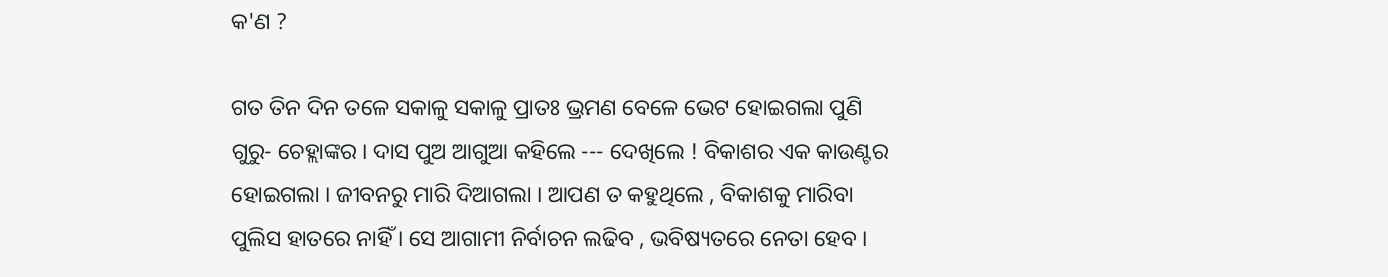କ'ଣ ?

ଗତ ତିନ ଦିନ ତଳେ ସକାଳୁ ସକାଳୁ ପ୍ରାତଃ ଭ୍ରମଣ ବେଳେ ଭେଟ ହୋଇଗଲା ପୁଣି ଗୁରୁ- ଚେହ୍ଲାଙ୍କର । ଦାସ ପୁଅ ଆଗୁଆ କହିଲେ --- ଦେଖିଲେ ! ବିକାଶର ଏକ କାଉଣ୍ଟର ହୋଇଗଲା । ଜୀବନରୁ ମାରି ଦିଆଗଲା । ଆପଣ ତ କହୁଥିଲେ , ବିକାଶକୁ ମାରିବା ପୁଲିସ ହାତରେ ନାହିଁ । ସେ ଆଗାମୀ ନିର୍ବାଚନ ଲଢିବ , ଭବିଷ୍ୟତରେ ନେତା ହେବ ।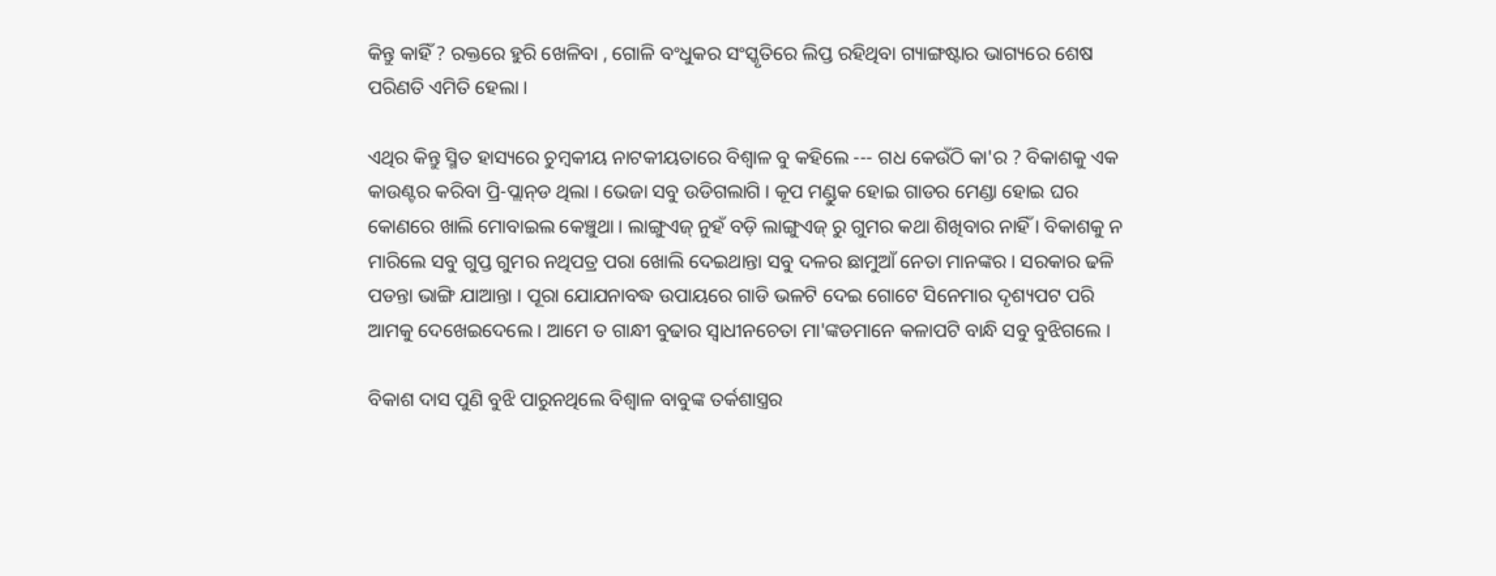କିନ୍ତୁ କାହିଁ ? ରକ୍ତରେ ହୁରି ଖେଳିବା , ଗୋଳି ବଂଧୁକର ସଂସ୍କୃତିରେ ଲିପ୍ତ ରହିଥିବା ଗ୍ୟାଙ୍ଗଷ୍ଟାର ଭାଗ୍ୟରେ ଶେଷ ପରିଣତି ଏମିତି ହେଲା ।

ଏଥିର କିନ୍ତୁ ସ୍ମିତ ହାସ୍ୟରେ ଚୁମ୍ବକୀୟ ନାଟକୀୟତାରେ ବିଶ୍ଵାଳ ବୁ କହିଲେ --- ଗଧ କେଉଁଠି କା'ର ? ବିକାଶକୁ ଏକ କାଉଣ୍ଟର କରିବା ପ୍ରି-ପ୍ଲାନ୍‌ଡ ଥିଲା । ଭେଜା ସବୁ ଉଡିଗଲାଗି । କୂପ ମଣ୍ଡୁକ ହୋଇ ଗାଡର ମେଣ୍ଡା ହୋଇ ଘର କୋଣରେ ଖାଲି ମୋବାଇଲ କେଞ୍ଚୁଥା । ଲାଙ୍ଗୁଏଜ୍‌ ନୁହଁ ବଡ଼ି ଲାଙ୍ଗୁଏଜ୍ ରୁ ଗୁମର କଥା ଶିଖିବାର ନାହିଁ । ବିକାଶକୁ ନ ମାରିଲେ ସବୁ ଗୁପ୍ତ ଗୁମର ନଥିପତ୍ର ପରା ଖୋଲି ଦେଇଥାନ୍ତା ସବୁ ଦଳର ଛାମୁଆଁ ନେତା ମାନଙ୍କର । ସରକାର ଢଳି ପଡନ୍ତା ଭାଙ୍ଗି ଯାଆନ୍ତା । ପୂରା ଯୋଯନାବଦ୍ଧ ଉପାୟରେ ଗାଡି ଭଳଟି ଦେଇ ଗୋଟେ ସିନେମାର ଦୃଶ୍ୟପଟ ପରି ଆମକୁ ଦେଖେଇଦେଲେ । ଆମେ ତ ଗାନ୍ଧୀ ବୁଢାର ସ୍ଵାଧୀନଚେତା ମା'ଙ୍କଡମାନେ କଳାପଟି ବାନ୍ଧି ସବୁ ବୁଝିଗଲେ ।

ବିକାଶ ଦାସ ପୁଣି ବୁଝି ପାରୁନଥିଲେ ବିଶ୍ଵାଳ ବାବୁଙ୍କ ତର୍କଶାସ୍ତ୍ରର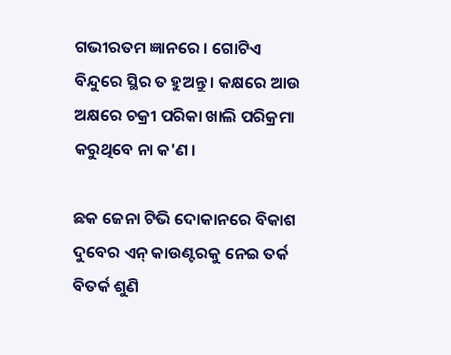ଗଭୀରତମ ଜ୍ଞାନରେ । ଗୋଟିଏ ବିନ୍ଦୁରେ ସ୍ଥିର ତ ହୁଅନ୍ତୁ । କକ୍ଷରେ ଆଉ ଅକ୍ଷରେ ଚକ୍ରୀ ପରିକା ଖାଲି ପରିକ୍ରମା କରୁଥିବେ ନା କ'ଣ ।

ଛକ ଜେନା ଟିଭି ଦୋକାନରେ ବିକାଶ ଦୁବେର ଏନ୍ କାଉଣ୍ଟରକୁ ନେଇ ତର୍କ ବିତର୍କ ଶୁଣି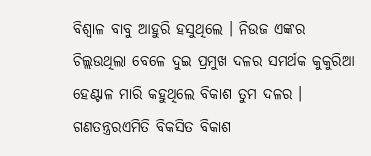ବିଶ୍ୱାଳ ବାବୁ ଆହୁରି ହସୁଥିଲେ । ନିଉଜ ଏଙ୍କର ଚିଲ୍ଲଉଥିଲା ବେଳେ ଦୁଇ ପ୍ରମୁଖ ଦଳର ସମର୍ଥକ କୁକୁରିଆ ହେଣ୍ଟାଳ ମାରି କହୁଥିଲେ ବିକାଶ ତୁମ ଦଳର । ଗଣତନ୍ତ୍ରରଏମିତି ବିକସିତ ବିକାଶ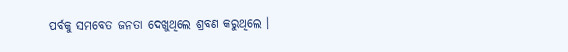ପର୍ବକୁ ସମବେତ ଜନତା ଦେଖୁଥିଲେ ଶ୍ରବଣ କରୁଥିଲେ ।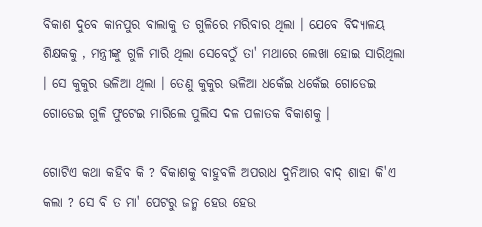ବିକାଶ ଦୁବେ କାନପୁର ବାଲାକୁ ତ ଗୁଳିରେ ମରିବାର ଥିଲା । ଯେବେ ବିଦ୍ୟାଳୟ ଶିକ୍ଷକକୁ , ମନ୍ତ୍ରୀଙ୍କୁ ଗୁଳି ମାରି ଥିଲା ସେବେଠୁଁ ତା' ମଥାରେ ଲେଖା ହୋଇ ସାରିଥିଲା । ସେ କୁକୁର ଭଳିଆ ଥିଲା । ତେଣୁ କୁକୁର ଭଳିଆ ଧକେଁଇ ଧକେଁଇ ଗୋଡେଇ ଗୋଡେଇ ଗୁଳି ଫୁଟେଇ ମାରିଲେ ପୁଲିସ ଦଳ ପଳାତକ ବିକାଶକୁ ।

ଗୋଟିଏ କଥା କହିବ କି ? ବିକାଶକୁ ବାହୁବଳି ଅପରାଧ ଦୁନିଆର ବାଦ୍ ଶାହା କି'ଏ କଲା ? ସେ ବି ତ ମା' ପେଟରୁ ଜନ୍ମ ହେଉ ହେଉ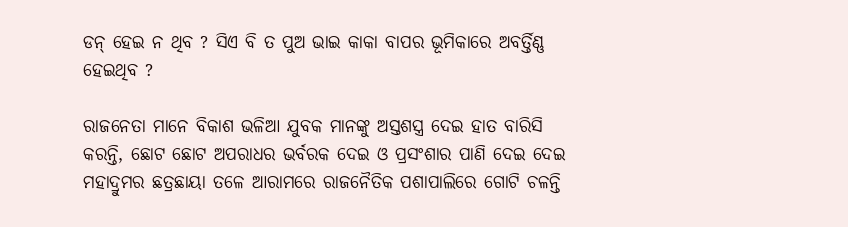ଡନ୍ ହେଇ ନ ଥିବ ? ସିଏ ବି ତ ପୁଅ ଭାଇ କାକା ବାପର ଭୂମିକାରେ ଅବର୍ତ୍ତିଣ୍ଣ ହେଇଥିବ ?

ରାଜନେତା ମାନେ ବିକାଶ ଭଳିଆ ଯୁବକ ମାନଙ୍କୁ ଅସ୍ତଶସ୍ତ୍ର ଦେଇ ହାତ ବାରିସି କରନ୍ତି, ଛୋଟ ଛୋଟ ଅପରାଧର ଭର୍ବରକ ଦେଇ ଓ ପ୍ରସଂଶାର ପାଣି ଦେଇ ଦେଇ ମହାଦ୍ରୁମର ଛତ୍ରଛାୟା ତଳେ ଆରାମରେ ରାଜନୈତିକ ପଶାପାଲିରେ ଗୋଟି ଚଳନ୍ତି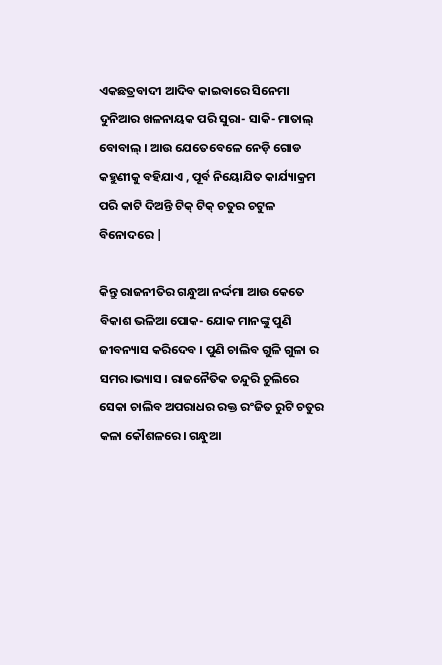ଏକଛତ୍ରବାଦୀ ଆଦିବ କାଇବାରେ ସିନେମା ଦୁନିଆର ଖଳନାୟକ ପରି ସୁରା- ସାକି- ମାତାଲ୍ ବୋବାଲ୍ । ଆଉ ଯେତେବେଳେ ନେଡ଼ି ଗୋଡ କହୁଣୀକୁ ବହିଯାଏ , ପୂର୍ବ ନିୟୋଯିତ କାର୍ଯ୍ୟାକ୍ରମ ପରି କାଟି ଦିଅନ୍ତି ଟିକ୍ ଟିକ୍ ଚତୁର ଚଟୁଳ ବିନୋଦରେ |

କିନ୍ତୁ ରାଜନୀତିର ଗନ୍ଧୁଆ ନର୍ଦ୍ଦମା ଆଉ କେତେ ବିକାଶ ଭଳିଆ ପୋକ- ଯୋକ ମାନଙ୍କୁ ପୁଣି ଜୀବନ୍ୟାସ କରିଦେବ । ପୁଣି ଚାଲିବ ଗୁଳି ଗୁଳା ର ସମର।ଭ୍ୟାସ । ରାଜନୈତିକ ତନ୍ଦୁରି ଚୁଲିରେ ସେକା ଚାଲିବ ଅପରାଧର ରକ୍ତ ରଂଜିତ ରୁଟି ଚତୁର କଳା କୌଶଳରେ। ଗନ୍ଧୁଆ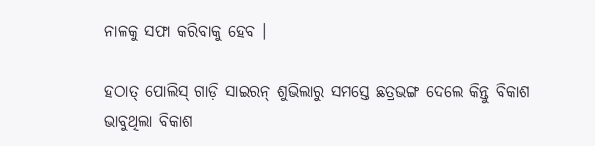ନାଳକୁ ସଫା କରିବାକୁ ହେବ ।

ହଠାତ୍‌ ପୋଲିସ୍ ଗାଡ଼ି ସାଇରନ୍ ଶୁଭିଲାରୁ ସମସ୍ତେ ଛତ୍ରଭଙ୍ଗ ଦେଲେ କିନ୍ତୁ ବିକାଶ ଭାବୁଥିଲା ବିକାଶ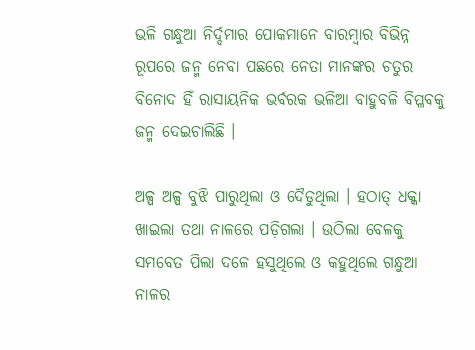ଭଳି ଗନ୍ଧୁଆ ନିର୍ଦ୍ଦମାର ପୋକମାନେ ବାରମ୍ଵାର ବିଭିନ୍ନ ରୂପରେ ଜନ୍ମ ନେବା ପଛରେ ନେତା ମାନଙ୍କର ଚତୁର ବିନୋଦ ହିଁ ରାସାୟନିକ ଭର୍ବରକ ଭଳିଆ ବାହୁବଳି ବିପ୍ଳବକୁ ଜନ୍ମ ଦେଇଚାଲିଛି ।

ଅଳ୍ପ ଅଳ୍ପ ବୁଝି ପାରୁଥିଲା ଓ ଦୈଡୁଥିଲା । ହଠାତ୍‌ ଧକ୍କା ଖାଇଲା ତଥା ନାଳରେ ପଡ଼ିଗଲା । ଉଠିଲା ବେଳକୁ ସମବେତ ପିଲା ଦଳେ ହସୁଥିଲେ ଓ କହୁଥିଲେ ଗନ୍ଧୁଆ ନାଳର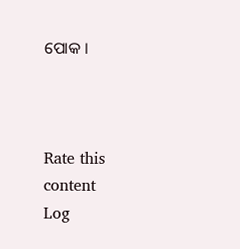ପୋକ ।



Rate this content
Log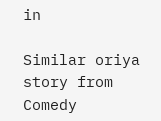in

Similar oriya story from Comedy